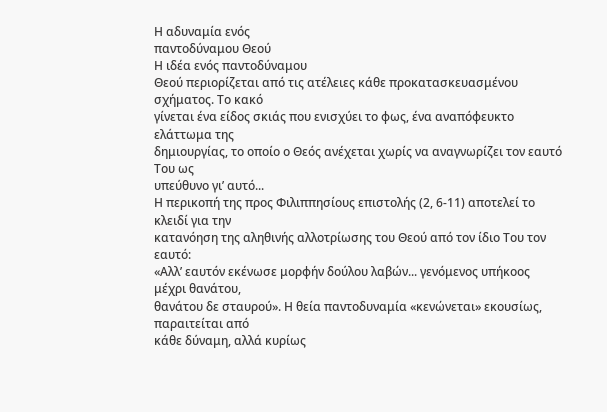Η αδυναμία ενός
παντοδύναμου Θεού
Η ιδέα ενός παντοδύναμου
Θεού περιορίζεται από τις ατέλειες κάθε προκατασκευασμένου σχήματος. Το κακό
γίνεται ένα είδος σκιάς που ενισχύει το φως, ένα αναπόφευκτο ελάττωμα της
δημιουργίας, το οποίο ο Θεός ανέχεται χωρίς να αναγνωρίζει τον εαυτό Του ως
υπεύθυνο γι’ αυτό...
Η περικοπή της προς Φιλιππησίους επιστολής (2, 6-11) αποτελεί το κλειδί για την
κατανόηση της αληθινής αλλοτρίωσης του Θεού από τον ίδιο Του τον εαυτό:
«Αλλ’ εαυτόν εκένωσε μορφήν δούλου λαβών... γενόμενος υπήκοος μέχρι θανάτου,
θανάτου δε σταυρού». Η θεία παντοδυναμία «κενώνεται» εκουσίως, παραιτείται από
κάθε δύναμη, αλλά κυρίως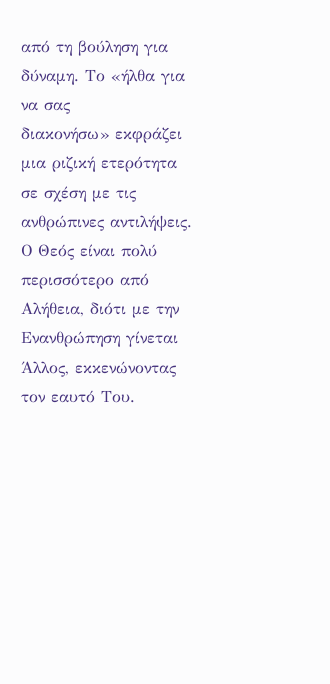από τη βούληση για δύναμη. Το «ήλθα για να σας
διακονήσω» εκφράζει μια ριζική ετερότητα σε σχέση με τις ανθρώπινες αντιλήψεις.
Ο Θεός είναι πολύ περισσότερο από Αλήθεια, διότι με την Ενανθρώπηση γίνεται
Άλλος, εκκενώνοντας τον εαυτό Του.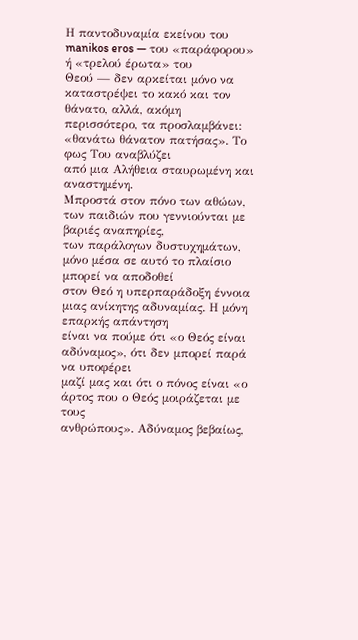Η παντοδυναμία εκείνου του manikos eros — του «παράφορου» ή «τρελού έρωτα» του
Θεού — δεν αρκείται μόνο να καταστρέψει το κακό και τον θάνατο, αλλά, ακόμη
περισσότερο, τα προσλαμβάνει: «θανάτω θάνατον πατήσας». Το φως Του αναβλύζει
από μια Αλήθεια σταυρωμένη και αναστημένη.
Μπροστά στον πόνο των αθώων, των παιδιών που γεννιούνται με βαριές αναπηρίες,
των παράλογων δυστυχημάτων, μόνο μέσα σε αυτό το πλαίσιο μπορεί να αποδοθεί
στον Θεό η υπερπαράδοξη έννοια μιας ανίκητης αδυναμίας. Η μόνη επαρκής απάντηση
είναι να πούμε ότι «ο Θεός είναι αδύναμος», ότι δεν μπορεί παρά να υποφέρει
μαζί μας και ότι ο πόνος είναι «ο άρτος που ο Θεός μοιράζεται με τους
ανθρώπους». Αδύναμος βεβαίως,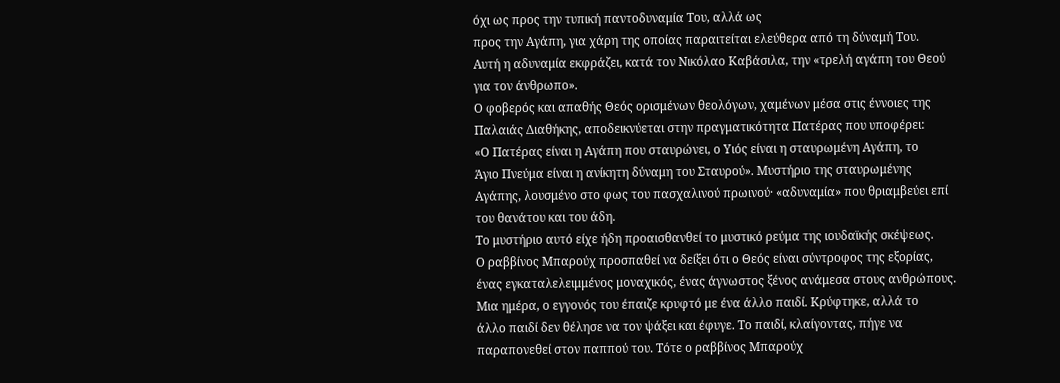όχι ως προς την τυπική παντοδυναμία Του, αλλά ως
προς την Αγάπη, για χάρη της οποίας παραιτείται ελεύθερα από τη δύναμή Του.
Αυτή η αδυναμία εκφράζει, κατά τον Νικόλαο Καβάσιλα, την «τρελή αγάπη του Θεού
για τον άνθρωπο».
Ο φοβερός και απαθής Θεός ορισμένων θεολόγων, χαμένων μέσα στις έννοιες της
Παλαιάς Διαθήκης, αποδεικνύεται στην πραγματικότητα Πατέρας που υποφέρει:
«Ο Πατέρας είναι η Αγάπη που σταυρώνει, ο Υιός είναι η σταυρωμένη Αγάπη, το
Άγιο Πνεύμα είναι η ανίκητη δύναμη του Σταυρού». Μυστήριο της σταυρωμένης
Αγάπης, λουσμένο στο φως του πασχαλινού πρωινού· «αδυναμία» που θριαμβεύει επί
του θανάτου και του άδη.
Το μυστήριο αυτό είχε ήδη προαισθανθεί το μυστικό ρεύμα της ιουδαϊκής σκέψεως.
Ο ραββίνος Μπαρούχ προσπαθεί να δείξει ότι ο Θεός είναι σύντροφος της εξορίας,
ένας εγκαταλελειμμένος μοναχικός, ένας άγνωστος ξένος ανάμεσα στους ανθρώπους.
Μια ημέρα, ο εγγονός του έπαιζε κρυφτό με ένα άλλο παιδί. Κρύφτηκε, αλλά το
άλλο παιδί δεν θέλησε να τον ψάξει και έφυγε. Το παιδί, κλαίγοντας, πήγε να
παραπονεθεί στον παππού του. Τότε ο ραββίνος Μπαρούχ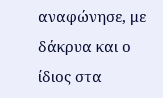αναφώνησε, με δάκρυα και ο
ίδιος στα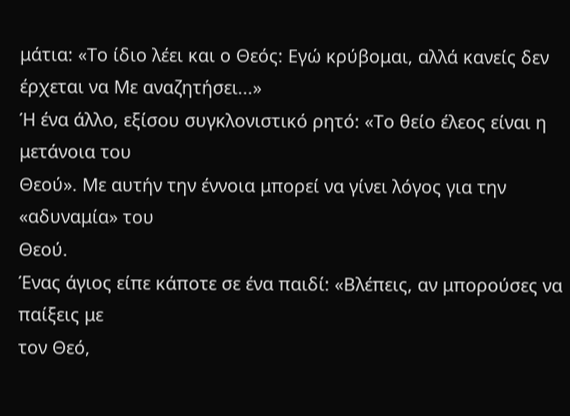μάτια: «Το ίδιο λέει και ο Θεός: Εγώ κρύβομαι, αλλά κανείς δεν
έρχεται να Με αναζητήσει...»
Ή ένα άλλο, εξίσου συγκλονιστικό ρητό: «Το θείο έλεος είναι η μετάνοια του
Θεού». Με αυτήν την έννοια μπορεί να γίνει λόγος για την «αδυναμία» του
Θεού.
Ένας άγιος είπε κάποτε σε ένα παιδί: «Βλέπεις, αν μπορούσες να παίξεις με
τον Θεό,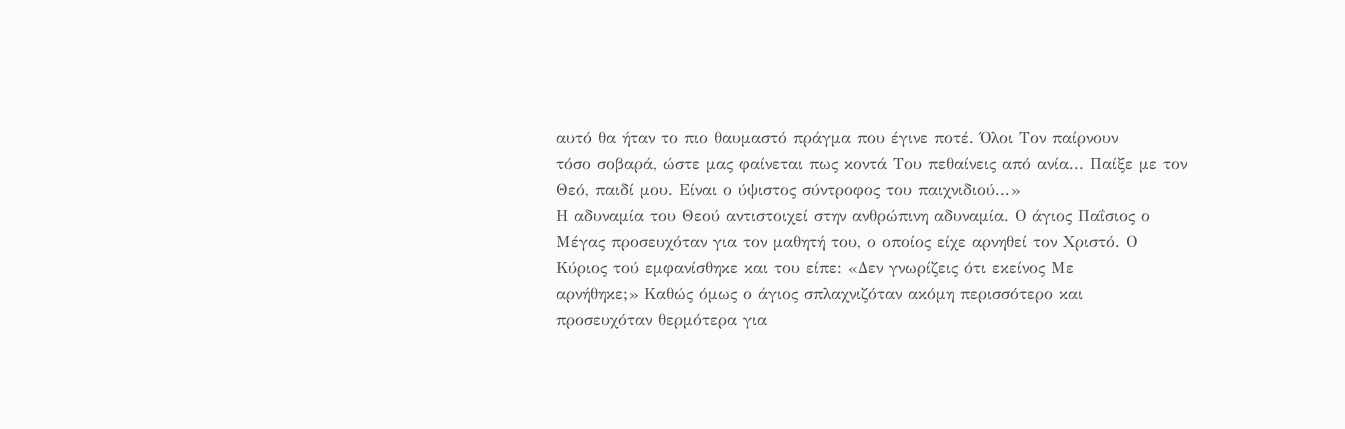αυτό θα ήταν το πιο θαυμαστό πράγμα που έγινε ποτέ. Όλοι Τον παίρνουν
τόσο σοβαρά, ώστε μας φαίνεται πως κοντά Του πεθαίνεις από ανία... Παίξε με τον
Θεό, παιδί μου. Είναι ο ύψιστος σύντροφος του παιχνιδιού...»
Η αδυναμία του Θεού αντιστοιχεί στην ανθρώπινη αδυναμία. Ο άγιος Παΐσιος ο
Μέγας προσευχόταν για τον μαθητή του, ο οποίος είχε αρνηθεί τον Χριστό. Ο
Κύριος τού εμφανίσθηκε και του είπε: «Δεν γνωρίζεις ότι εκείνος Με
αρνήθηκε;» Καθώς όμως ο άγιος σπλαχνιζόταν ακόμη περισσότερο και
προσευχόταν θερμότερα για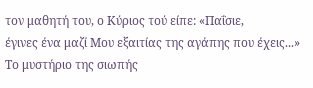τον μαθητή του, ο Κύριος τού είπε: «Παΐσιε,
έγινες ένα μαζί Μου εξαιτίας της αγάπης που έχεις...»
Το μυστήριο της σιωπής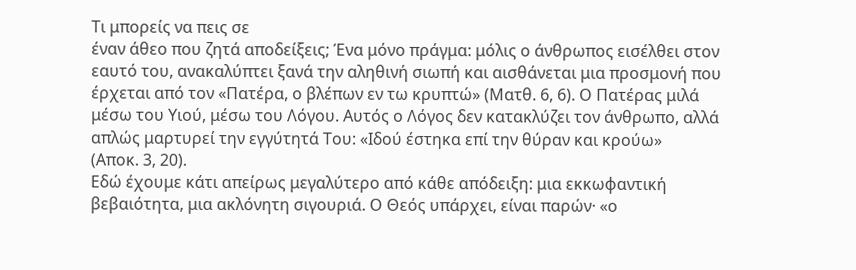Τι μπορείς να πεις σε
έναν άθεο που ζητά αποδείξεις; Ένα μόνο πράγμα: μόλις ο άνθρωπος εισέλθει στον
εαυτό του, ανακαλύπτει ξανά την αληθινή σιωπή και αισθάνεται μια προσμονή που
έρχεται από τον «Πατέρα, ο βλέπων εν τω κρυπτώ» (Ματθ. 6, 6). Ο Πατέρας μιλά
μέσω του Υιού, μέσω του Λόγου. Αυτός ο Λόγος δεν κατακλύζει τον άνθρωπο, αλλά
απλώς μαρτυρεί την εγγύτητά Του: «Ιδού έστηκα επί την θύραν και κρούω»
(Αποκ. 3, 20).
Εδώ έχουμε κάτι απείρως μεγαλύτερο από κάθε απόδειξη: μια εκκωφαντική
βεβαιότητα, μια ακλόνητη σιγουριά. Ο Θεός υπάρχει, είναι παρών· «ο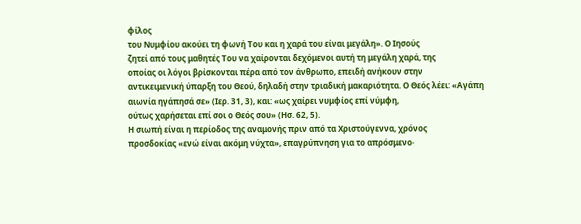φίλος
του Νυμφίου ακούει τη φωνή Του και η χαρά του είναι μεγάλη». Ο Ιησούς
ζητεί από τους μαθητές Του να χαίρονται δεχόμενοι αυτή τη μεγάλη χαρά, της
οποίας οι λόγοι βρίσκονται πέρα από τον άνθρωπο, επειδή ανήκουν στην
αντικειμενική ύπαρξη του Θεού, δηλαδή στην τριαδική μακαριότητα. Ο Θεός λέει: «Αγάπη
αιωνία ηγάπησά σε» (Ιερ. 31, 3), και: «ως χαίρει νυμφίος επί νύμφη,
ούτως χαρήσεται επί σοι ο Θεός σου» (Ησ. 62, 5).
Η σιωπή είναι η περίοδος της αναμονής πριν από τα Χριστούγεννα, χρόνος
προσδοκίας «ενώ είναι ακόμη νύχτα», επαγρύπνηση για το απρόσμενο·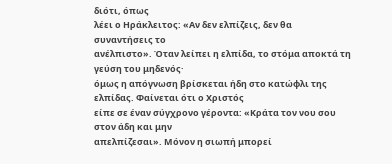διότι, όπως
λέει ο Ηράκλειτος: «Αν δεν ελπίζεις, δεν θα συναντήσεις το
ανέλπιστο». Όταν λείπει η ελπίδα, το στόμα αποκτά τη γεύση του μηδενός·
όμως η απόγνωση βρίσκεται ήδη στο κατώφλι της ελπίδας. Φαίνεται ότι ο Χριστός
είπε σε έναν σύγχρονο γέροντα: «Κράτα τον νου σου στον άδη και μην
απελπίζεσαι». Μόνον η σιωπή μπορεί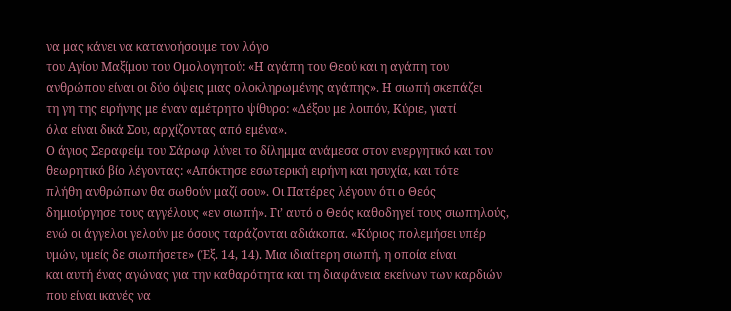να μας κάνει να κατανοήσουμε τον λόγο
του Αγίου Μαξίμου του Ομολογητού: «Η αγάπη του Θεού και η αγάπη του
ανθρώπου είναι οι δύο όψεις μιας ολοκληρωμένης αγάπης». Η σιωπή σκεπάζει
τη γη της ειρήνης με έναν αμέτρητο ψίθυρο: «Δέξου με λοιπόν, Κύριε, γιατί
όλα είναι δικά Σου, αρχίζοντας από εμένα».
Ο άγιος Σεραφείμ του Σάρωφ λύνει το δίλημμα ανάμεσα στον ενεργητικό και τον
θεωρητικό βίο λέγοντας: «Απόκτησε εσωτερική ειρήνη και ησυχία, και τότε
πλήθη ανθρώπων θα σωθούν μαζί σου». Οι Πατέρες λέγουν ότι ο Θεός
δημιούργησε τους αγγέλους «εν σιωπή». Γι’ αυτό ο Θεός καθοδηγεί τους σιωπηλούς,
ενώ οι άγγελοι γελούν με όσους ταράζονται αδιάκοπα. «Κύριος πολεμήσει υπέρ
υμών, υμείς δε σιωπήσετε» (Έξ. 14, 14). Μια ιδιαίτερη σιωπή, η οποία είναι
και αυτή ένας αγώνας για την καθαρότητα και τη διαφάνεια εκείνων των καρδιών
που είναι ικανές να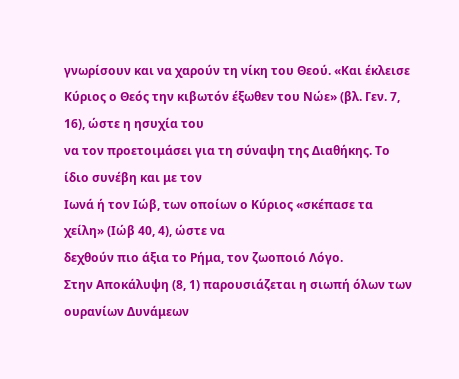γνωρίσουν και να χαρούν τη νίκη του Θεού. «Και έκλεισε
Κύριος ο Θεός την κιβωτόν έξωθεν του Νώε» (βλ. Γεν. 7, 16), ώστε η ησυχία του
να τον προετοιμάσει για τη σύναψη της Διαθήκης. Το ίδιο συνέβη και με τον
Ιωνά ή τον Ιώβ, των οποίων ο Κύριος «σκέπασε τα χείλη» (Ιώβ 40, 4), ώστε να
δεχθούν πιο άξια το Ρήμα, τον ζωοποιό Λόγο.
Στην Αποκάλυψη (8, 1) παρουσιάζεται η σιωπή όλων των ουρανίων Δυνάμεων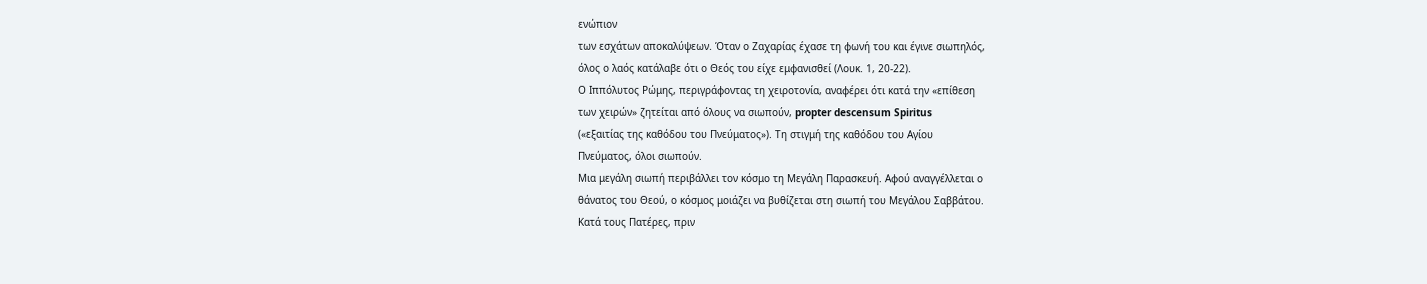ενώπιον
των εσχάτων αποκαλύψεων. Όταν ο Ζαχαρίας έχασε τη φωνή του και έγινε σιωπηλός,
όλος ο λαός κατάλαβε ότι ο Θεός του είχε εμφανισθεί (Λουκ. 1, 20-22).
Ο Ιππόλυτος Ρώμης, περιγράφοντας τη χειροτονία, αναφέρει ότι κατά την «επίθεση
των χειρών» ζητείται από όλους να σιωπούν, propter descensum Spiritus
(«εξαιτίας της καθόδου του Πνεύματος»). Τη στιγμή της καθόδου του Αγίου
Πνεύματος, όλοι σιωπούν.
Μια μεγάλη σιωπή περιβάλλει τον κόσμο τη Μεγάλη Παρασκευή. Αφού αναγγέλλεται ο
θάνατος του Θεού, ο κόσμος μοιάζει να βυθίζεται στη σιωπή του Μεγάλου Σαββάτου.
Κατά τους Πατέρες, πριν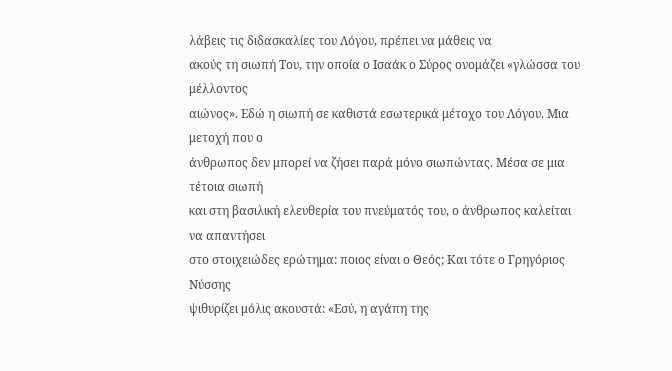λάβεις τις διδασκαλίες του Λόγου, πρέπει να μάθεις να
ακούς τη σιωπή Του, την οποία ο Ισαάκ ο Σύρος ονομάζει «γλώσσα του μέλλοντος
αιώνος». Εδώ η σιωπή σε καθιστά εσωτερικά μέτοχο του Λόγου. Μια μετοχή που ο
άνθρωπος δεν μπορεί να ζήσει παρά μόνο σιωπώντας. Μέσα σε μια τέτοια σιωπή
και στη βασιλική ελευθερία του πνεύματός του, ο άνθρωπος καλείται να απαντήσει
στο στοιχειώδες ερώτημα: ποιος είναι ο Θεός; Και τότε ο Γρηγόριος Νύσσης
ψιθυρίζει μόλις ακουστά: «Εσύ, η αγάπη της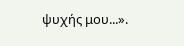ψυχής μου...».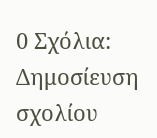0 Σχόλια:
Δημοσίευση σχολίου